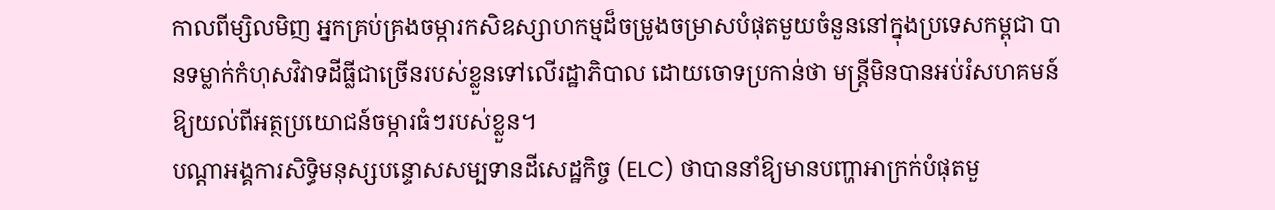កាលពីម្សិលមិញ អ្នកគ្រប់គ្រងចម្ការកសិឧស្សាហកម្មដ៏ចម្រូងចម្រាសបំផុតមួយចំនួននៅក្នុងប្រទេសកម្ពុជា បានទម្លាក់កំហុសវិវាទដីធ្លីជាច្រើនរបស់ខ្លួនទៅលើរដ្ឋាភិបាល ដោយចោទប្រកាន់ថា មន្រ្តីមិនបានអប់រំសហគមន៍ឱ្យយល់ពីអត្ថប្រយោជន៍ចម្ការធំៗរបស់ខ្លួន។
បណ្តាអង្គការសិទ្ធិមនុស្សបន្ទោសសម្បទានដីសេដ្ឋកិច្ច (ELC) ថាបាននាំឱ្យមានបញ្ហាអាក្រក់បំផុតមួ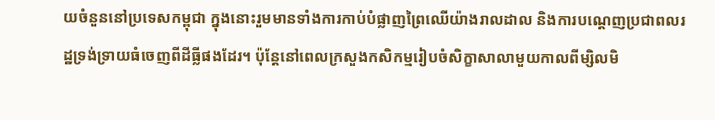យចំនួននៅប្រទេសកម្ពុជា ក្នុងនោះរួមមានទាំងការកាប់បំផ្លាញព្រៃឈើយ៉ាងរាលដាល និងការបណ្តេញប្រជាពលរដ្ឋទ្រង់ទ្រាយធំចេញពីដីធ្លីផងដែរ។ ប៉ុន្តែនៅពេលក្រសួងកសិកម្មរៀបចំសិក្ខាសាលាមួយកាលពីម្សិលមិ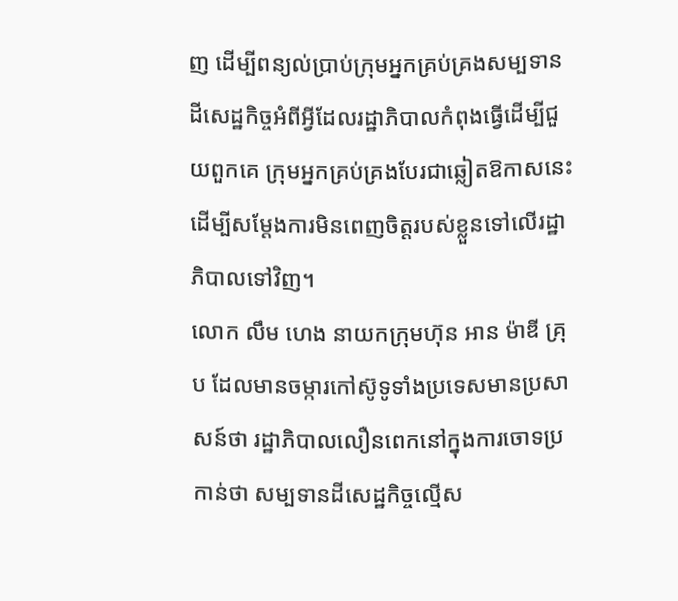ញ ដើម្បីពន្យល់ប្រាប់ក្រុមអ្នកគ្រប់គ្រងសម្បទានដីសេដ្ឋកិច្ចអំពីអ្វីដែលរដ្ឋាភិបាលកំពុងធ្វើដើម្បីជួយពួកគេ ក្រុមអ្នកគ្រប់គ្រងបែរជាឆ្លៀតឱកាសនេះដើម្បីសម្តែងការមិនពេញចិត្តរបស់ខ្លួនទៅលើរដ្ឋាភិបាលទៅវិញ។
លោក លឹម ហេង នាយកក្រុមហ៊ុន អាន ម៉ាឌី គ្រុប ដែលមានចម្ការកៅស៊ូទូទាំងប្រទេសមានប្រសាសន៍ថា រដ្ឋាភិបាលលឿនពេកនៅក្នុងការចោទប្រកាន់ថា សម្បទានដីសេដ្ឋកិច្ចល្មើស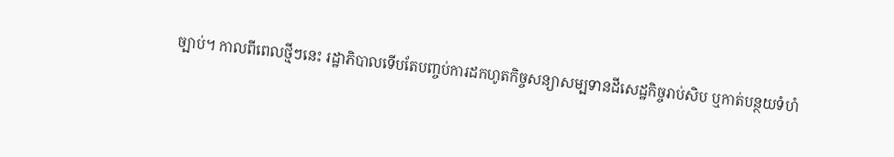ច្បាប់។ កាលពីពេលថ្មីៗនេះ រដ្ឋាភិបាលទើបតែបញ្ចប់ការដកហូតកិច្ចសន្យាសម្បទានដីសេដ្ឋកិច្ចរាប់សិប ឬកាត់បន្ថយទំហំ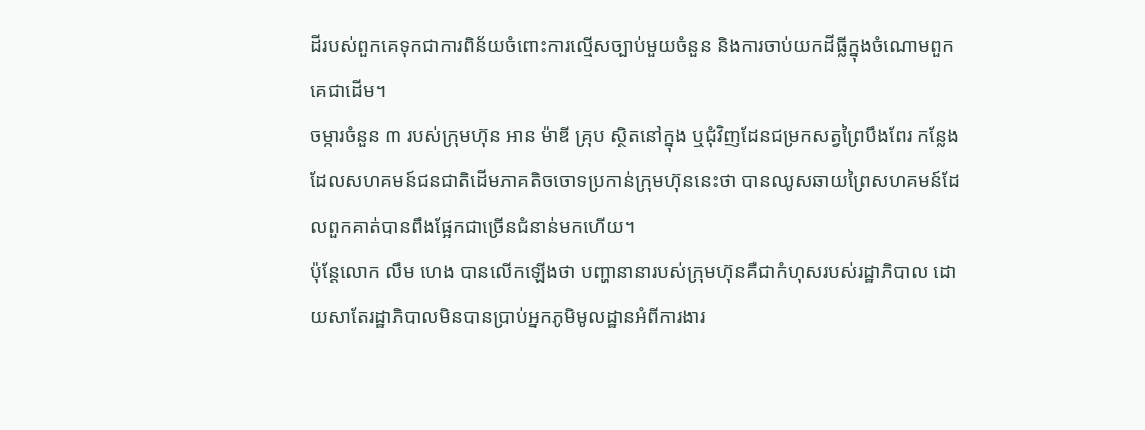ដីរបស់ពួកគេទុកជាការពិន័យចំពោះការល្មើសច្បាប់មួយចំនួន និងការចាប់យកដីធ្លីក្នុងចំណោមពួកគេជាដើម។
ចម្ការចំនួន ៣ របស់ក្រុមហ៊ុន អាន ម៉ាឌី គ្រុប ស្ថិតនៅក្នុង ឬជុំវិញដែនជម្រកសត្វព្រៃបឹងពែរ កន្លែងដែលសហគមន៍ជនជាតិដើមភាគតិចចោទប្រកាន់ក្រុមហ៊ុននេះថា បានឈូសឆាយព្រៃសហគមន៍ដែលពួកគាត់បានពឹងផ្អែកជាច្រើនជំនាន់មកហើយ។
ប៉ុន្តែលោក លឹម ហេង បានលើកឡើងថា បញ្ហានានារបស់ក្រុមហ៊ុនគឺជាកំហុសរបស់រដ្ឋាភិបាល ដោយសាតែរដ្ឋាភិបាលមិនបានប្រាប់អ្នកភូមិមូលដ្ឋានអំពីការងារ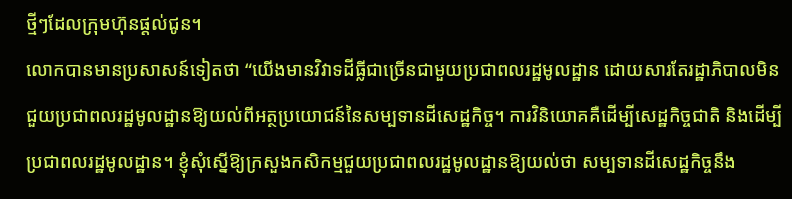ថ្មីៗដែលក្រុមហ៊ុនផ្តល់ជូន។
លោកបានមានប្រសាសន៍ទៀតថា “យើងមានវិវាទដីធ្លីជាច្រើនជាមួយប្រជាពលរដ្ឋមូលដ្ឋាន ដោយសារតែរដ្ឋាភិបាលមិនជួយប្រជាពលរដ្ឋមូលដ្ឋានឱ្យយល់ពីអត្ថប្រយោជន៍នៃសម្បទានដីសេដ្ឋកិច្ច។ ការវិនិយោគគឺដើម្បីសេដ្ឋកិច្ចជាតិ និងដើម្បីប្រជាពលរដ្ឋមូលដ្ឋាន។ ខ្ញុំសុំស្នើឱ្យក្រសួងកសិកម្មជួយប្រជាពលរដ្ឋមូលដ្ឋានឱ្យយល់ថា សម្បទានដីសេដ្ឋកិច្ចនឹង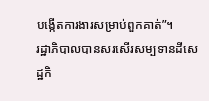បង្កើតការងារសម្រាប់ពួកគាត់”។
រដ្ឋាភិបាលបានសរសើរសម្បទានដីសេដ្ឋកិ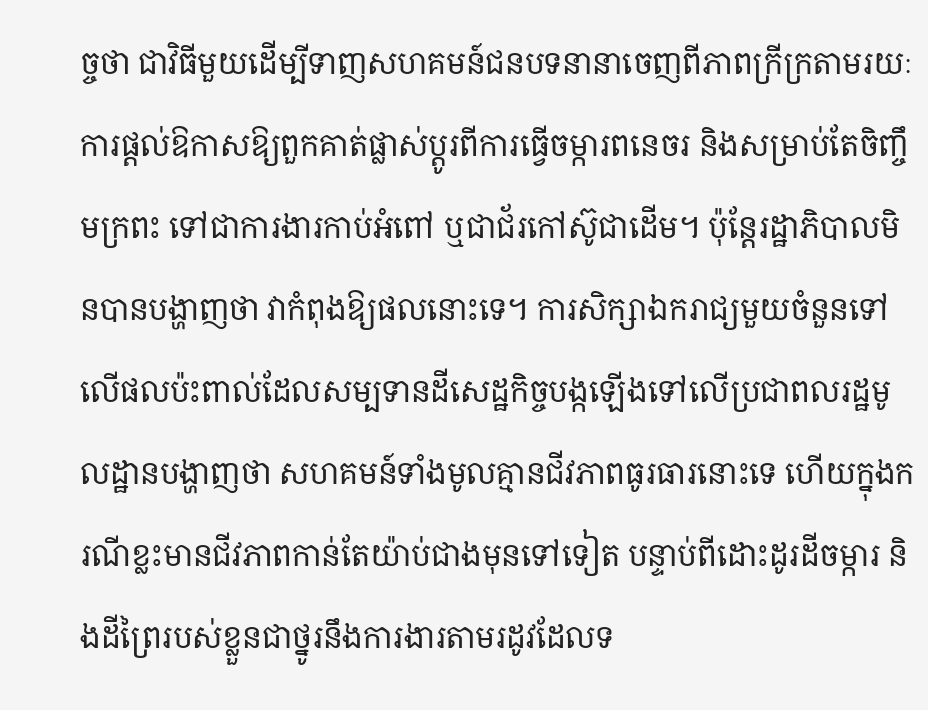ច្ចថា ជាវិធីមួយដើម្បីទាញសហគមន៍ជនបទនានាចេញពីភាពក្រីក្រតាមរយៈការផ្តល់ឱកាសឱ្យពួកគាត់ផ្លាស់ប្តូរពីការធ្វើចម្ការពនេចរ និងសម្រាប់តែចិញ្ចឹមក្រពះ ទៅជាការងារកាប់អំពៅ ឬជាជ័រកៅស៊ូជាដើម។ ប៉ុន្តែរដ្ឋាភិបាលមិនបានបង្ហាញថា វាកំពុងឱ្យផលនោះទេ។ ការសិក្សាឯករាជ្យមួយចំនួនទៅលើផលប៉ះពាល់ដែលសម្បទានដីសេដ្ឋកិច្ចបង្កឡើងទៅលើប្រជាពលរដ្ឋមូលដ្ឋានបង្ហាញថា សហគមន៍ទាំងមូលគ្មានជីវភាពធូរធារនោះទេ ហើយក្នុងករណីខ្លះមានជីវភាពកាន់តែយ៉ាប់ជាងមុនទៅទៀត បន្ទាប់ពីដោះដូរដីចម្ការ និងដីព្រៃរបស់ខ្លួនជាថ្នូរនឹងការងារតាមរដូវដែលទ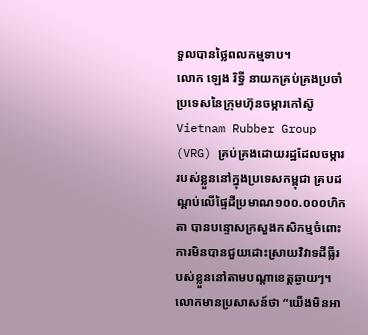ទួលបានថ្លៃពលកម្មទាប។
លោក ឡេង រិទ្ធី នាយកគ្រប់គ្រងប្រចាំប្រទេសនៃក្រុមហ៊ុនចម្ការកៅស៊ូ Vietnam Rubber Group (VRG) គ្រប់គ្រងដោយរដ្ឋដែលចម្ការរបស់ខ្លួននៅក្នុងប្រទេសកម្ពុជា គ្របដណ្ដប់លើផ្ទៃដីប្រមាណ១០០.០០០ហិកតា បានបន្ទោសក្រសួងកសិកម្មចំពោះការមិនបានជួយដោះស្រាយវិវាទដីធ្លីរបស់ខ្លួននៅតាមបណ្ដាខេត្តឆ្ងាយៗ។
លោកមានប្រសាសន៍ថា “យើងមិនអា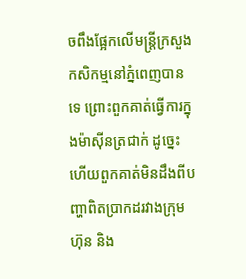ចពឹងផ្អែកលើមន្ត្រីក្រសួងកសិកម្មនៅភ្នំពេញបានទេ ព្រោះពួកគាត់ធ្វើការក្នុងម៉ាស៊ីនត្រជាក់ ដូច្នេះហើយពួកគាត់មិនដឹងពីបញ្ហាពិតប្រាកដរវាងក្រុមហ៊ុន និង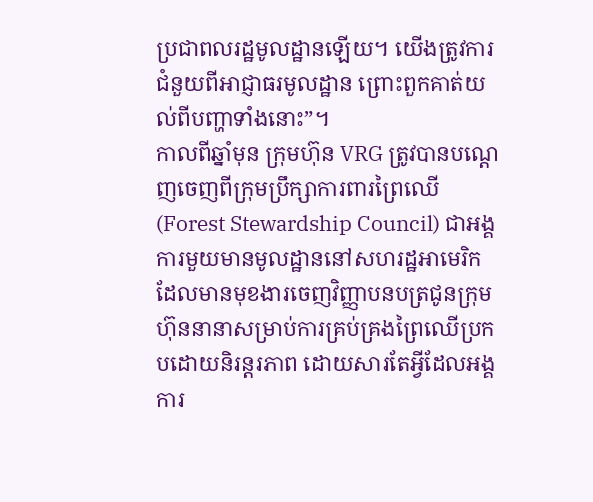ប្រជាពលរដ្ឋមូលដ្ឋានឡើយ។ យើងត្រូវការជំនួយពីអាជ្ញាធរមូលដ្ឋាន ព្រោះពួកគាត់យល់ពីបញ្ហាទាំងនោះ”។
កាលពីឆ្នាំមុន ក្រុមហ៊ុន VRG ត្រូវបានបណ្ដេញចេញពីក្រុមប្រឹក្សាការពារព្រៃឈើ (Forest Stewardship Council) ជាអង្គការមួយមានមូលដ្ឋាននៅសហរដ្ឋអាមេរិក ដែលមានមុខងារចេញវិញ្ញាបនបត្រជូនក្រុមហ៊ុននានាសម្រាប់ការគ្រប់គ្រងព្រៃឈើប្រកបដោយនិរន្តរភាព ដោយសារតែអ្វីដែលអង្គការ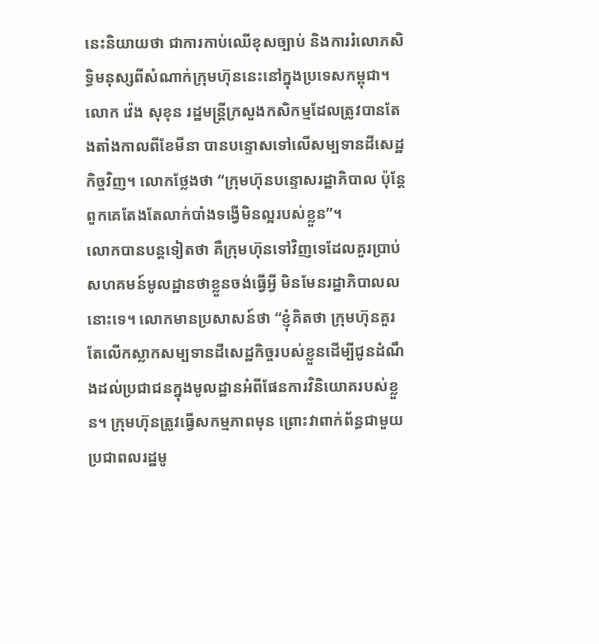នេះនិយាយថា ជាការកាប់ឈើខុសច្បាប់ និងការរំលោភសិទ្ធិមនុស្សពីសំណាក់ក្រុមហ៊ុននេះនៅក្នុងប្រទេសកម្ពុជា។
លោក វ៉េង សុខុន រដ្ឋមន្ត្រីក្រសួងកសិកម្មដែលត្រូវបានតែងតាំងកាលពីខែមីនា បានបន្ទោសទៅលើសម្បទានដីសេដ្ឋកិច្ចវិញ។ លោកថ្លែងថា “ក្រុមហ៊ុនបន្ទោសរដ្ឋាភិបាល ប៉ុន្តែពួកគេតែងតែលាក់បាំងទង្វើមិនល្អរបស់ខ្លួន”។
លោកបានបន្តទៀតថា គឺក្រុមហ៊ុនទៅវិញទេដែលគួរប្រាប់សហគមន៍មូលដ្ឋានថាខ្លួនចង់ធ្វើអ្វី មិនមែនរដ្ឋាភិបាលលនោះទេ។ លោកមានប្រសាសន៍ថា “ខ្ញុំគិតថា ក្រុមហ៊ុនគួរតែលើកស្លាកសម្បទានដីសេដ្ឋកិច្ចរបស់ខ្លួនដើម្បីជូនដំណឹងដល់ប្រជាជនក្នុងមូលដ្ឋានអំពីផែនការវិនិយោគរបស់ខ្លួន។ ក្រុមហ៊ុនត្រូវធ្វើសកម្មភាពមុន ព្រោះវាពាក់ព័ន្ធជាមួយប្រជាពលរដ្ឋមូ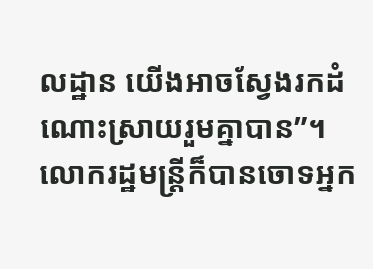លដ្ឋាន យើងអាចស្វែងរកដំណោះស្រាយរួមគ្នាបាន”។
លោករដ្ឋមន្ត្រីក៏បានចោទអ្នក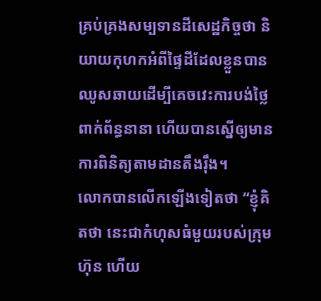គ្រប់គ្រងសម្បទានដីសេដ្ឋកិច្ចថា និយាយកុហកអំពីផ្ទៃដីដែលខ្លួនបានឈូសឆាយដើម្បីគេចវេះការបង់ថ្លៃពាក់ព័ន្ធនានា ហើយបានស្នើឲ្យមានការពិនិត្យតាមដានតឹងរ៉ឹង។
លោកបានលើកឡើងទៀតថា “ខ្ញុំគិតថា នេះជាកំហុសធំមួយរបស់ក្រុមហ៊ុន ហើយ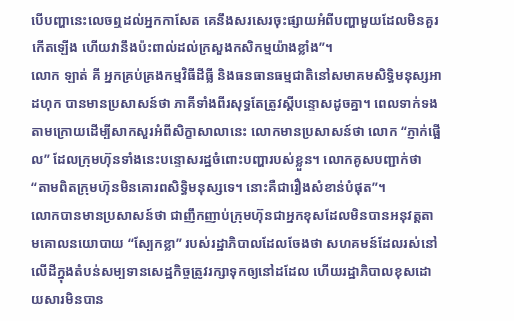បើបញ្ហានេះលេចឮដល់អ្នកកាសែត គេនឹងសរសេរចុះផ្សាយអំពីបញ្ហាមួយដែលមិនគួរកើតឡើង ហើយវានឹងប៉ះពាល់ដល់ក្រសួងកសិកម្មយ៉ាងខ្លាំង”។
លោក ឡាត់ គី អ្នកគ្រប់គ្រងកម្មវិធីដីធ្លី និងធនធានធម្មជាតិនៅសមាគមសិទ្ធិមនុស្សអាដហុក បានមានប្រសាសន៍ថា ភាគីទាំងពីរសុទ្ធតែត្រូវស្ដីបន្ទោសដូចគ្នា។ ពេលទាក់ទងតាមក្រោយដើម្បីសាកសួរអំពីសិក្ខាសាលានេះ លោកមានប្រសាសន៍ថា លោក “ភ្ញាក់ផ្អើល” ដែលក្រុមហ៊ុនទាំងនេះបន្ទោសរដ្ឋចំពោះបញ្ហារបស់ខ្លួន។ លោកគូសបញ្ជាក់ថា “តាមពិតក្រុមហ៊ុនមិនគោរពសិទ្ធិមនុស្សទេ។ នោះគឺជារឿងសំខាន់បំផុត”។
លោកបានមានប្រសាសន៍ថា ជាញឹកញាប់ក្រុមហ៊ុនជាអ្នកខុសដែលមិនបានអនុវត្តតាមគោលនយោបាយ “ស្បែកខ្លា” របស់រដ្ឋាភិបាលដែលចែងថា សហគមន៍ដែលរស់នៅលើដីក្នុងតំបន់សម្បទានសេដ្ឋកិច្ចត្រូវរក្សាទុកឲ្យនៅដដែល ហើយរដ្ឋាភិបាលខុសដោយសារមិនបាន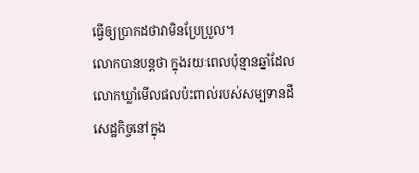ធ្វើឲ្យប្រាកដថាវាមិនប្រែប្រួល។
លោកបានបន្តថា ក្នុងរយៈពេលប៉ុន្មានឆ្នាំដែលលោកឃ្លាំមើលផលប៉ះពាល់របស់សម្បទានដីសេដ្ឋកិច្ចនៅក្នុង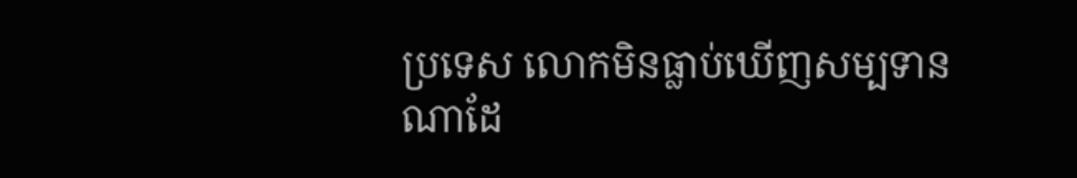ប្រទេស លោកមិនធ្លាប់ឃើញសម្បទានណាដែ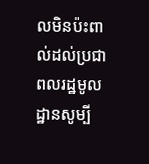លមិនប៉ះពាល់ដល់ប្រជាពលរដ្ឋមូលដ្ឋានសូម្បី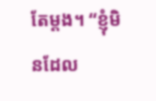តែម្តង។ “ខ្ញុំមិនដែល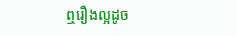ឮរឿងល្អដូច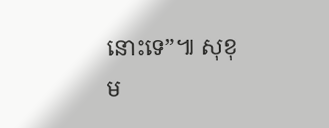នោះទេ”៕ សុខុម